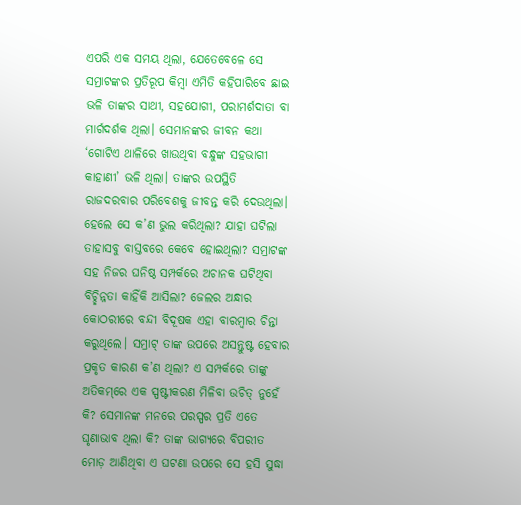ଏପରି ଏକ ସମୟ ଥିଲା, ଯେତେବେଳେ ସେ ସମ୍ରାଟଙ୍କର ପ୍ରତିରୂପ କିମ୍ବା ଏମିତି କହିପାରିବେ ଛାଇ ଭଳି ତାଙ୍କର ସାଥୀ, ସହଯୋଗୀ, ପରାମର୍ଶଦାତା ବା ମାର୍ଗଦର୍ଶକ ଥିଲା। ସେମାନଙ୍କର ଜୀବନ କଥା ‘ଗୋଟିଏ ଥାଳିରେ ଖାଉଥିବା ବନ୍ଧୁଙ୍କ ସହଭାଗୀ କାହାଣୀ’ ଭଳି ଥିଲା। ତାଙ୍କର ଉପସ୍ଥିତି ରାଜଦରବାର ପରିବେଶକୁ ଜୀବନ୍ତ କରି ଦେଉଥିଲା। ହେଲେ ସେ କ’ଣ ଭୁଲ କରିଥିଲା? ଯାହା ଘଟିଲା ତାହାସବୁ ବାସ୍ତବରେ କେବେ ହୋଇଥିଲା? ସମ୍ରାଟଙ୍କ ସହ ନିଜର ଘନିଷ୍ଠ ସମ୍ପର୍କରେ ଅଚାନକ ଘଟିଥିବା ବିଚ୍ଛିନ୍ନତା କାହିଁକି ଆସିଲା? ଜେଲର ଅନ୍ଧାର କୋଠରୀରେ ବନ୍ଦୀ ବିଦୂଷକ ଏହା ବାରମ୍ବାର ଚିନ୍ତା କରୁଥିଲେ। ସମ୍ରାଟ୍‌ ତାଙ୍କ ଉପରେ ଅସନ୍ତୁଷ୍ଟ ହେବାର ପ୍ରକୃତ କାରଣ କ’ଣ ଥିଲା? ଏ ସମ୍ପର୍କରେ ତାଙ୍କୁ ଅତିକମ୍‌ରେ ଏକ ସ୍ପଷ୍ଟୀକରଣ ମିଳିବା ଉଚିତ୍‌ ନୁହେଁ କି? ସେମାନଙ୍କ ମନରେ ପରସ୍ପର ପ୍ରତି ଏତେ ଘୃଣାଭାବ ଥିଲା କି? ତାଙ୍କ ଭାଗ୍ୟରେ ବିପରୀତ ମୋଡ଼ ଆଣିଥିବା ଏ ଘଟଣା ଉପରେ ସେ ହସି ସୁଦ୍ଧା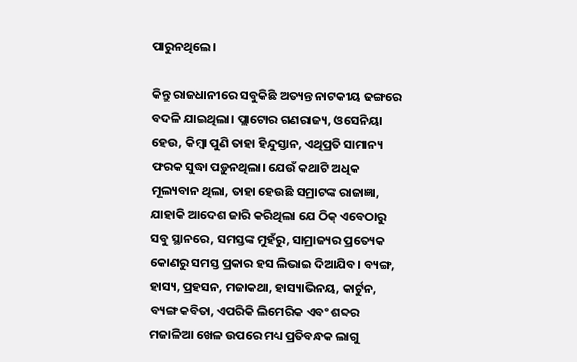ପାରୁନଥିଲେ।

କିନ୍ତୁ ରାଜଧାନୀରେ ସବୁକିଛି ଅତ୍ୟନ୍ତ ନାଟକୀୟ ଢଙ୍ଗରେ ବଦଳି ଯାଇଥିଲା। ପ୍ଲାଟୋର ଗଣରାଜ୍ୟ, ଓସେନିୟା ହେଉ, କିମ୍ବା ପୁଣି ତାହା ହିନ୍ଦୁସ୍ତାନ, ଏଥିପ୍ରତି ସାମାନ୍ୟ ଫରକ ସୁଦ୍ଧା ପଡ଼ୁନଥିଲା। ଯେଉଁ କଥାଟି ଅଧିକ ମୂଲ୍ୟବାନ ଥିଲା, ତାହା ହେଉଛି ସମ୍ରାଟଙ୍କ ରାଜାଜ୍ଞା, ଯାହାକି ଆଦେଶ ଜାରି କରିଥିଲା ଯେ ଠିକ୍‌ ଏବେଠାରୁ ସବୁ ସ୍ଥାନରେ, ସମସ୍ତଙ୍କ ମୁହଁରୁ, ସାମ୍ରାଜ୍ୟର ପ୍ରତ୍ୟେକ କୋଣରୁ ସମସ୍ତ ପ୍ରକାର ହସ ଲିଭାଇ ଦିଆଯିବ। ବ୍ୟଙ୍ଗ, ହାସ୍ୟ, ପ୍ରହସନ, ମଜାକଥା, ହାସ୍ୟାଭିନୟ, କାର୍ଟୁନ, ବ୍ୟଙ୍ଗ କବିତା, ଏପରିକି ଲିମେରିକ ଏବଂ ଶବ୍ଦର ମଜାଳିଆ ଖେଳ ଉପରେ ମଧ୍ୟ ପ୍ରତିବନ୍ଧକ ଲାଗୁ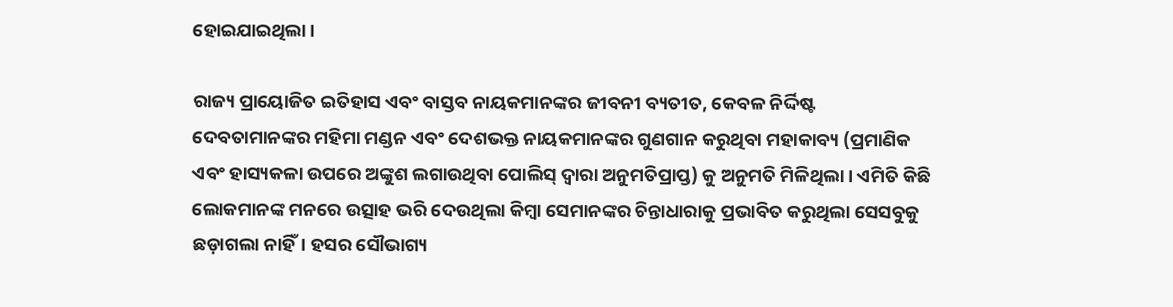ହୋଇଯାଇଥିଲା।

ରାଜ୍ୟ ପ୍ରାୟୋଜିତ ଇତିହାସ ଏବଂ ବାସ୍ତବ ନାୟକମାନଙ୍କର ଜୀବନୀ ବ୍ୟତୀତ, କେବଳ ନିର୍ଦ୍ଦିଷ୍ଟ ଦେବତାମାନଙ୍କର ମହିମା ମଣ୍ଡନ ଏବଂ ଦେଶଭକ୍ତ ନାୟକମାନଙ୍କର ଗୁଣଗାନ କରୁଥିବା ମହାକାବ୍ୟ (ପ୍ରମାଣିକ ଏବଂ ହାସ୍ୟକଳା ଉପରେ ଅଙ୍କୁଶ ଲଗାଉଥିବା ପୋଲିସ୍ ଦ୍ଵାରା ଅନୁମତିପ୍ରାପ୍ତ) କୁ ଅନୁମତି ମିଳିଥିଲା। ଏମିତି କିଛି ଲୋକମାନଙ୍କ ମନରେ ଉତ୍ସାହ ଭରି ଦେଉଥିଲା କିମ୍ବା ସେମାନଙ୍କର ଚିନ୍ତାଧାରାକୁ ପ୍ରଭାବିତ କରୁଥିଲା ସେସବୁକୁ ଛଡ଼ାଗଲା ନାହିଁ। ହସର ସୌଭାଗ୍ୟ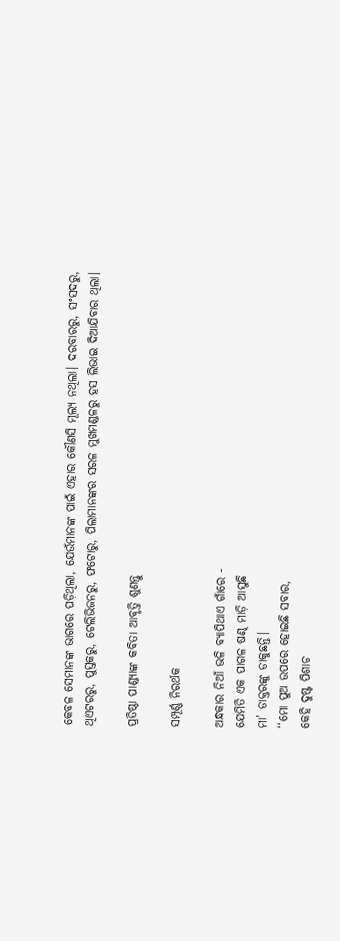କେବଳ ସେମାନଙ୍କ ଭାଗରେ ପଡ଼ିଥିଲା, ଯେଉଁମାନଙ୍କ ପାଇଁ ଏହାର କୌଣସି ମୂଲ୍ୟ ନଥିଲା। ଦରବାରରୁ, ସଂସଦରୁ, ଥିଏଟରରୁ, ପୁସ୍ତକରୁ, ଟେଲିଭିଜନରୁ, ଫଟୋରୁ, ପିଲାମାନଙ୍କର ସରଳ ମୁଖମଣ୍ଡଳରୁ ହସ ଲିଭାଇ ଦିଆଯିବାର ଥିଲା।

ପ୍ରତିଷ୍ଠା ପାଣ୍ଡ୍ୟାଙ୍କ କବିତା ଆବୃତ୍ତି ଶୁଣନ୍ତୁ

ସମ୍ପୂର୍ଣ୍ଣ ନିରର୍ଥକ

ଅନ୍ଧକାର ନିଆଁ ଭଳି ବ୍ୟାପିଥାଏ ଗାଁରେ -
ଯେମିତି ଏକ ପାଗଳ ଷଣ୍ଢ ମାଡ଼ି ଆସୁଛି
ମା’ ଡାକ୍ତରଙ୍କୁ ଡାକୁଛନ୍ତି।
‘‘ମୋ ପୁଅ ଉପରେ ହୋଇଛି ସବାର,
କେହି ଦୁଷ୍ଟ ପିଶାଚ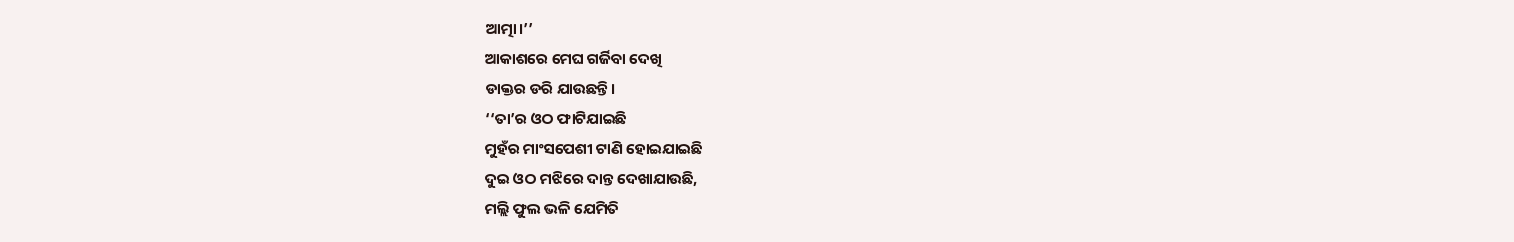ଆତ୍ମା।’’
ଆକାଶରେ ମେଘ ଗର୍ଜିବା ଦେଖି
ଡାକ୍ତର ଡରି ଯାଉଛନ୍ତି।
‘‘ତା’ର ଓଠ ଫାଟିଯାଇଛି
ମୁହଁର ମାଂସପେଶୀ ଟାଣି ହୋଇଯାଇଛି
ଦୁଇ ଓଠ ମଝିରେ ଦାନ୍ତ ଦେଖାଯାଉଛି,
ମଲ୍ଲି ଫୁଲ ଭଳି ଯେମିତି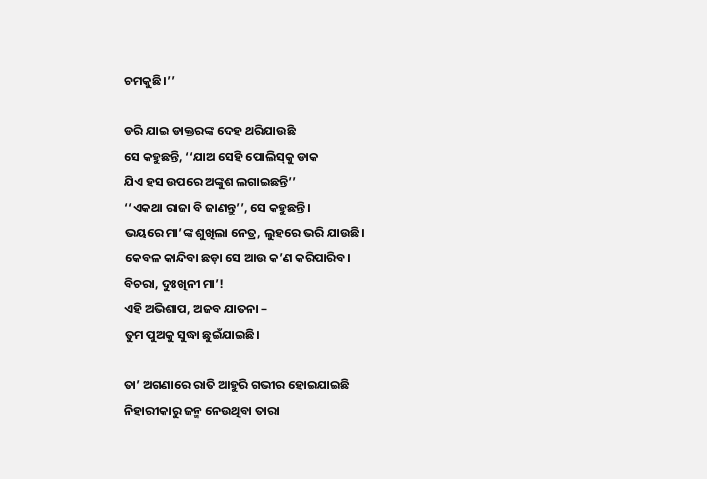ଚମକୁଛି।’’

ଡରି ଯାଇ ଡାକ୍ତରଙ୍କ ଦେହ ଥରିଯାଉଛି
ସେ କହୁଛନ୍ତି, ‘‘ଯାଅ ସେହି ପୋଲିସ୍‌କୁ ଡାକ
ଯିଏ ହସ ଉପରେ ଅଙ୍କୁଶ ଲଗାଇଛନ୍ତି’’
‘‘ଏକଥା ରାଜା ବି ଜାଣନ୍ତୁ’’, ସେ କହୁଛନ୍ତି।
ଭୟରେ ମା’ଙ୍କ ଶୁଖିଲା ନେତ୍ର, ଲୁହରେ ଭରି ଯାଉଛି।
କେବଳ କାନ୍ଦିବା ଛଡ଼ା ସେ ଆଉ କ’ଣ କରିପାରିବ।
ବିଚରା, ଦୁଃଖିନୀ ମା’!
ଏହି ଅଭିଶାପ, ଅଜବ ଯାତନା –
ତୁମ ପୁଅକୁ ସୁଦ୍ଧା ଛୁଇଁଯାଇଛି।

ତା’ ଅଗଣାରେ ରାତି ଆହୁରି ଗଭୀର ହୋଇଯାଇଛି
ନିହାରୀକାରୁ ଜନ୍ମ ନେଉଥିବା ତାରା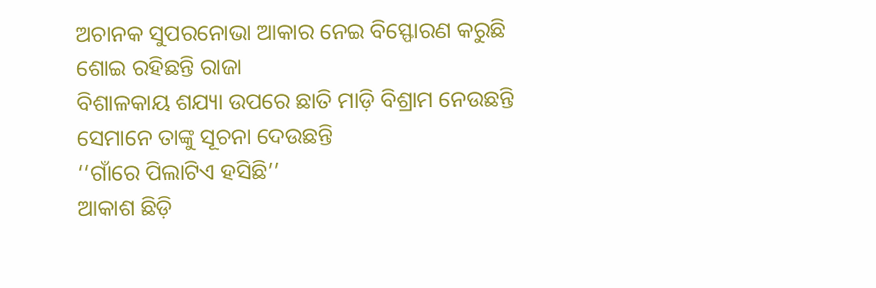ଅଚାନକ ସୁପରନୋଭା ଆକାର ନେଇ ବିସ୍ଫୋରଣ କରୁଛି
ଶୋଇ ରହିଛନ୍ତି ରାଜା
ବିଶାଳକାୟ ଶଯ୍ୟା ଉପରେ ଛାତି ମାଡ଼ି ବିଶ୍ରାମ ନେଉଛନ୍ତି
ସେମାନେ ତାଙ୍କୁ ସୂଚନା ଦେଉଛନ୍ତି
‘‘ଗାଁରେ ପିଲାଟିଏ ହସିଛି’’
ଆକାଶ ଛିଡ଼ି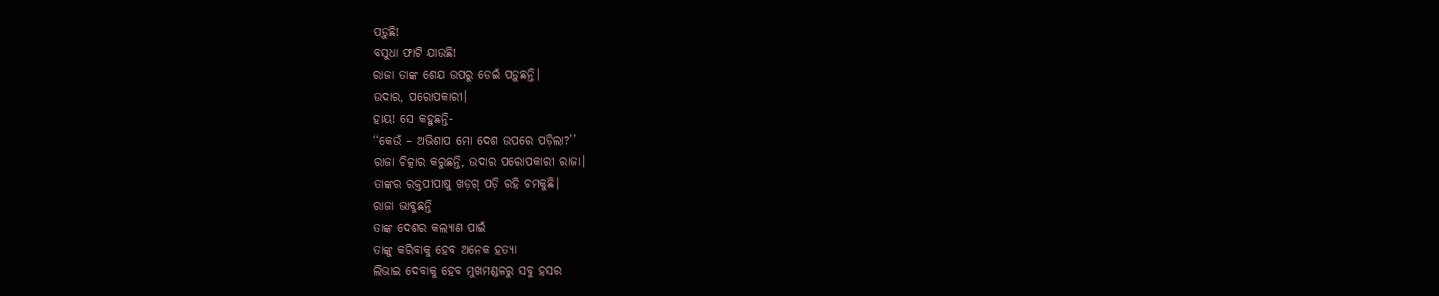ପଡ଼ୁଛି!
ବସୁଧା ଫାଟି ଯାଉଛି!
ରାଜା ତାଙ୍କ ଶେଯ ଉପରୁ ଡେଇଁ ପଡ଼ୁଛନ୍ତି।
ଉଦାର, ପରୋପକାରୀ।
ହାୟ! ସେ କହୁଛନ୍ତି-
‘‘କେଉଁ – ଅଭିଶାପ ମୋ ଦେଶ ଉପରେ ପଡ଼ିଲା?’’
ରାଜା ଚିତ୍କାର କରୁଛନ୍ତି, ଉଦାର ପରୋପକାରୀ ରାଜା।
ତାଙ୍କର ରକ୍ତପୀପାଷୁ ଖଡ଼ଗ୍‌ ପଡ଼ି ରହି ଚମକୁଛି।
ରାଜା ଭାବୁଛନ୍ତି
ତାଙ୍କ ଦେଶର କଲ୍ୟାଣ ପାଇଁ
ତାଙ୍କୁ କରିବାକୁ ହେବ ଅନେକ ହତ୍ୟା
ଲିଭାଇ ଦେବାକୁ ହେବ ମୁଖମଣ୍ଡଳରୁ ସବୁ ହସର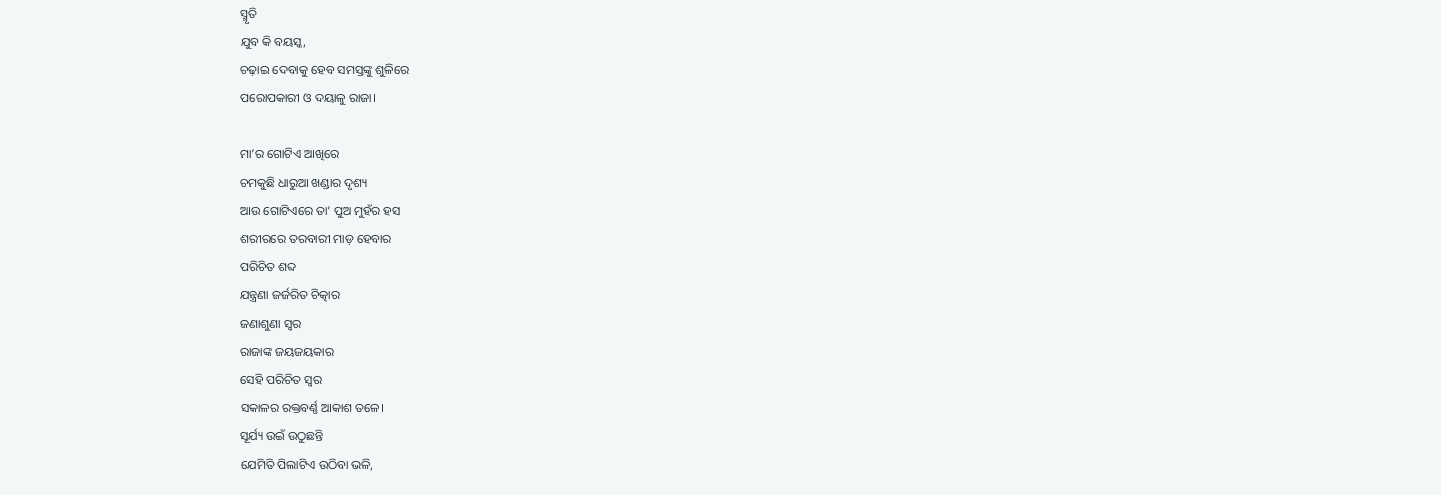ସ୍ମୃତି
ଯୁବ କି ବୟସ୍କ,
ଚଢ଼ାଇ ଦେବାକୁ ହେବ ସମସ୍ତଙ୍କୁ ଶୁଳିରେ
ପରୋପକାରୀ ଓ ଦୟାଳୁ ରାଜା।

ମା’ର ଗୋଟିଏ ଆଖିରେ
ଚମକୁଛି ଧାରୁଆ ଖଣ୍ଡାର ଦୃଶ୍ୟ
ଆଉ ଗୋଟିଏରେ ତା’ ପୁଅ ମୁହଁର ହସ
ଶରୀରରେ ତରବାରୀ ମାଡ଼ ହେବାର
ପରିଚିତ ଶବ୍ଦ
ଯନ୍ତ୍ରଣା ଜର୍ଜରିତ ଚିତ୍କାର
ଜଣାଶୁଣା ସ୍ୱର
ରାଜାଙ୍କ ଜୟଜୟକାର
ସେହି ପରିଚିତ ସ୍ୱର
ସକାଳର ରକ୍ତବର୍ଣ୍ଣ ଆକାଶ ତଳେ।
ସୂର୍ଯ୍ୟ ଉଇଁ ଉଠୁଛନ୍ତି
ଯେମିତି ପିଲାଟିଏ ଉଠିବା ଭଳି,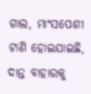ଗାଲ, ମାଂସପେଶୀ ଟାଣି ହୋଇଯାଇଛି,
ଦାନ୍ତ ବାହାରକୁ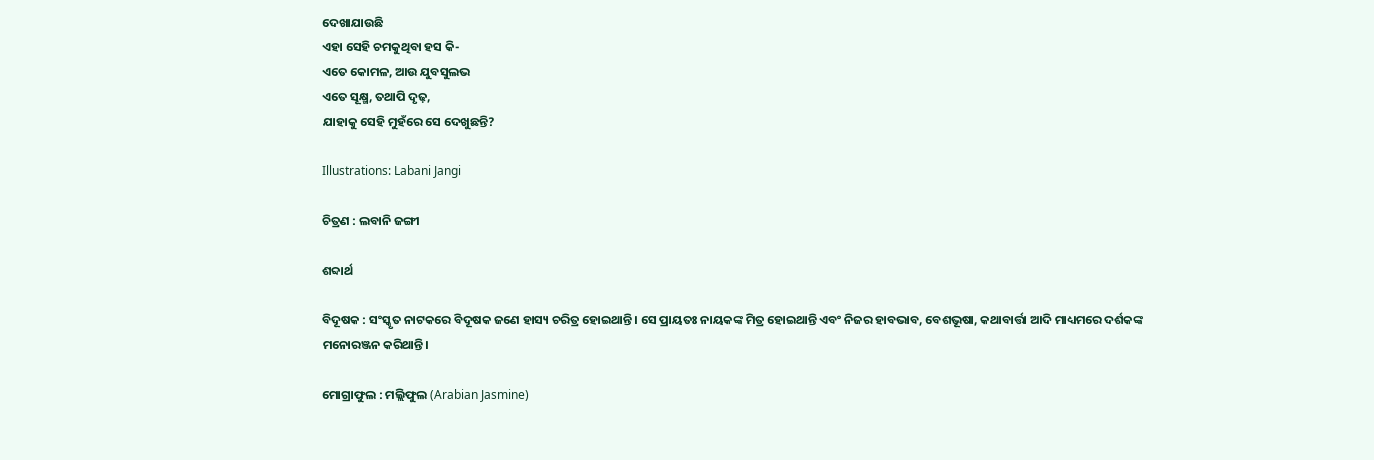ଦେଖାଯାଉଛି
ଏହା ସେହି ଚମକୁଥିବା ହସ କି-
ଏତେ କୋମଳ, ଆଉ ଯୁବସୁଲଭ
ଏତେ ସୂକ୍ଷ୍ମ, ତଥାପି ଦୃଢ଼,
ଯାହାକୁ ସେହି ମୁହଁରେ ସେ ଦେଖୁଛନ୍ତି?

Illustrations: Labani Jangi

ଚିତ୍ରଣ : ଲବାନି ଜଙ୍ଗୀ

ଶବ୍ଦାର୍ଥ

ବିଦୂଷକ : ସଂସ୍କୃତ ନାଟକରେ ବିଦୂଷକ ଜଣେ ହାସ୍ୟ ଚରିତ୍ର ହୋଇଥାନ୍ତି। ସେ ପ୍ରାୟତଃ ନାୟକଙ୍କ ମିତ୍ର ହୋଇଥାନ୍ତି ଏବଂ ନିଜର ହାବଭାବ, ବେଶଭୂଷା, କଥାବାର୍ତ୍ତା ଆଦି ମାଧ୍ୟମରେ ଦର୍ଶକଙ୍କ ମନୋରଞ୍ଜନ କରିଥାନ୍ତି।

ମୋଗ୍ରାଫୁଲ : ମଲ୍ଲିଫୁଲ (Arabian Jasmine)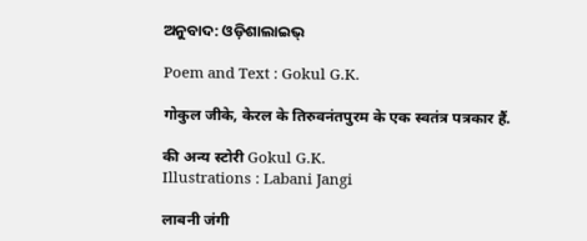ଅନୁବାଦ: ଓଡ଼ିଶାଲାଇଭ୍‍

Poem and Text : Gokul G.K.

गोकुल जीके, केरल के तिरुवनंतपुरम के एक स्वतंत्र पत्रकार हैं.

की अन्य स्टोरी Gokul G.K.
Illustrations : Labani Jangi

लाबनी जंगी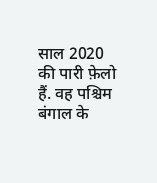साल 2020 की पारी फ़ेलो हैं. वह पश्चिम बंगाल के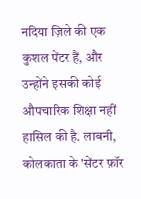नदिया ज़िले की एक कुशल पेंटर हैं, और उन्होंने इसकी कोई औपचारिक शिक्षा नहीं हासिल की है. लाबनी, कोलकाता के 'सेंटर फ़ॉर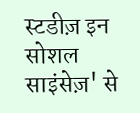स्टडीज़ इन सोशल साइंसेज़' से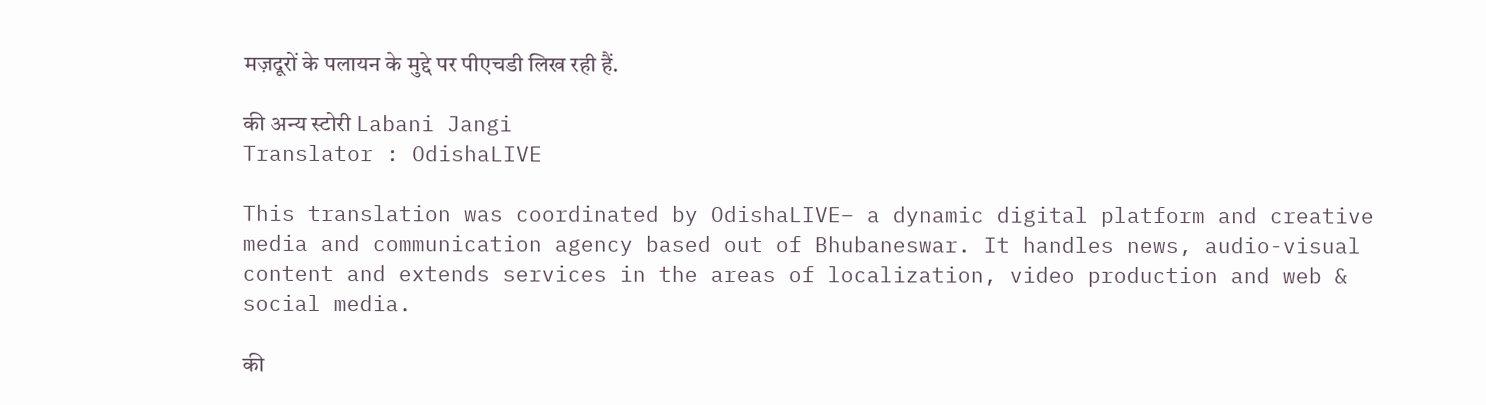मज़दूरों के पलायन के मुद्दे पर पीएचडी लिख रही हैं.

की अन्य स्टोरी Labani Jangi
Translator : OdishaLIVE

This translation was coordinated by OdishaLIVE– a dynamic digital platform and creative media and communication agency based out of Bhubaneswar. It handles news, audio-visual content and extends services in the areas of localization, video production and web & social media.

की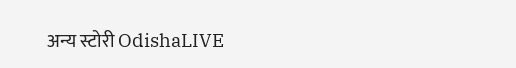अन्य स्टोरी OdishaLIVE